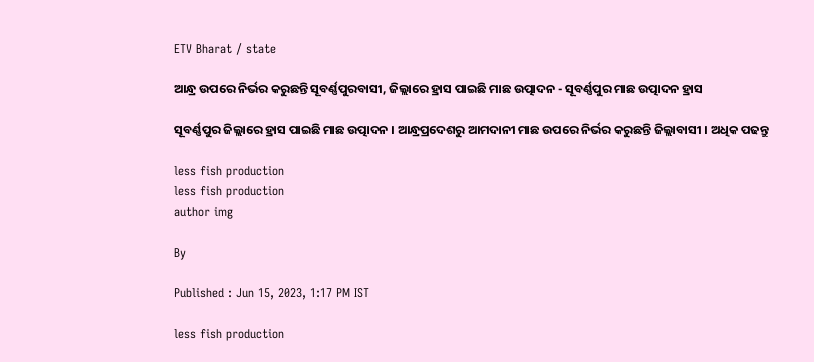ETV Bharat / state

ଆନ୍ଧ୍ର ଉପରେ ନିର୍ଭର କରୁଛନ୍ତି ସୂବର୍ଣ୍ଣପୁରବାସୀ, ଜିଲ୍ଲାରେ ହ୍ରାସ ପାଇଛି ମାଛ ଉତ୍ପାଦନ - ସୂବର୍ଣ୍ଣପୁର ମାଛ ଉତ୍ପାଦନ ହ୍ରାସ

ସୂବର୍ଣ୍ଣପୁର ଜିଲ୍ଲାରେ ହ୍ରାସ ପାଇଛି ମାଛ ଉତ୍ପାଦନ । ଆନ୍ଧ୍ରପ୍ରଦେଶରୁ ଆମଦାନୀ ମାଛ ଉପରେ ନିର୍ଭର କରୁଛନ୍ତି ଜିଲ୍ଲାବାସୀ । ଅଧିକ ପଢନ୍ତୁ

less fish production
less fish production
author img

By

Published : Jun 15, 2023, 1:17 PM IST

less fish production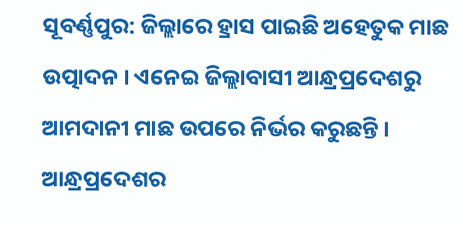ସୂବର୍ଣ୍ଣପୁର: ଜିଲ୍ଲାରେ ହ୍ରାସ ପାଇଛି ଅହେତୁକ ମାଛ ଉତ୍ପାଦନ । ଏନେଇ ଜିଲ୍ଲାବାସୀ ଆନ୍ଧ୍ରପ୍ରଦେଶରୁ ଆମଦାନୀ ମାଛ ଉପରେ ନିର୍ଭର କରୁଛନ୍ତି । ଆନ୍ଧ୍ରପ୍ରଦେଶର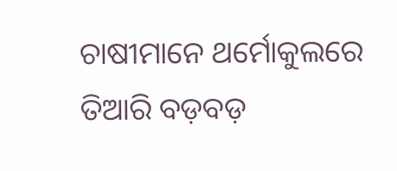ଚାଷୀମାନେ ଥର୍ମୋକୁଲରେ ତିଆରି ବଡ଼ବଡ଼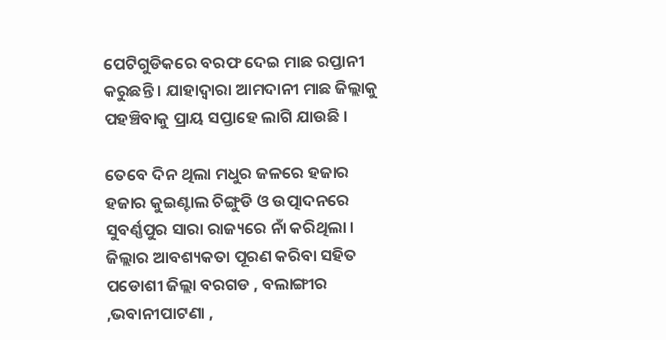ପେଟିଗୁଡିକରେ ବରଫ ଦେଇ ମାଛ ରପ୍ତାନୀ କରୁଛନ୍ତି । ଯାହାଦ୍ବାରା ଆମଦାନୀ ମାଛ ଜିଲ୍ଲାକୁ ପହଞ୍ଚିବାକୁ ପ୍ରାୟ ସପ୍ତାହେ ଲାଗି ଯାଉଛି ।

ତେବେ ଦିନ ଥିଲା ମଧୁର ଜଳରେ ହଜାର ହଜାର କୁଇଣ୍ଟାଲ ଚିଙ୍ଗୁଡି ଓ ଉତ୍ପାଦନରେ ସୁବର୍ଣ୍ଣପୁର ସାରା ରାଜ୍ୟରେ ନାଁ କରିଥିଲା । ଜିଲ୍ଲାର ଆବଶ୍ୟକତା ପୂରଣ କରିବା ସହିତ ପଡୋଶୀ ଜିଲ୍ଲା ବରଗଡ , ବଲାଙ୍ଗୀର ,ଭବାନୀପାଟଣା ,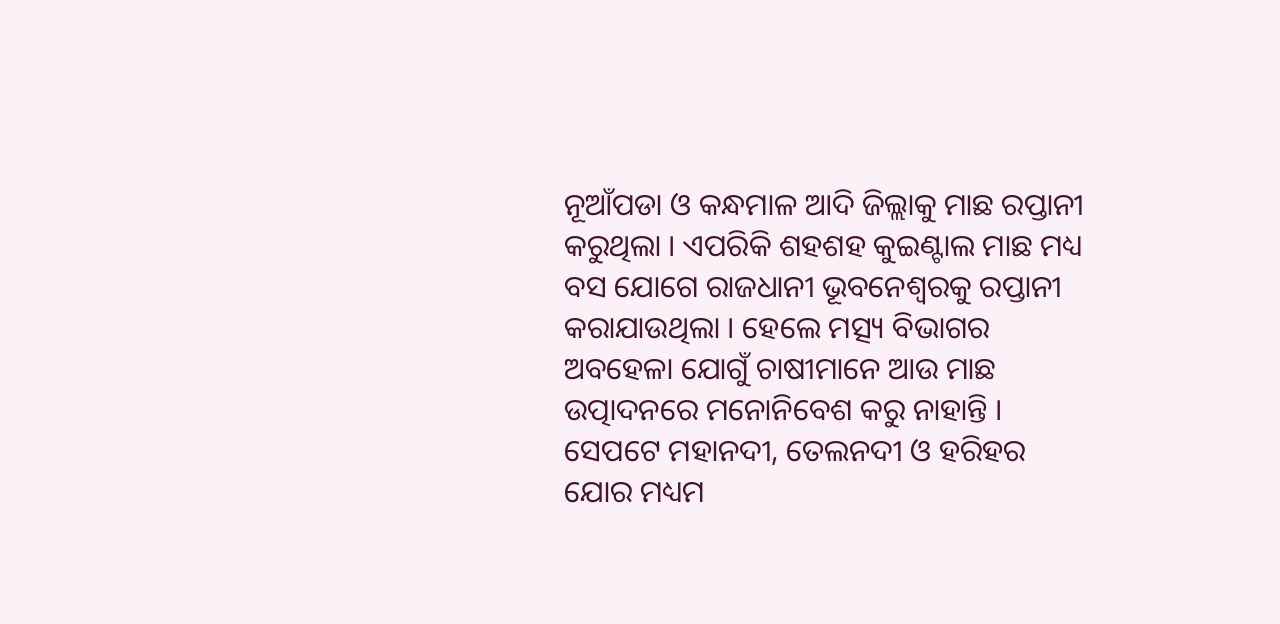ନୂଆଁପଡା ଓ କନ୍ଧମାଳ ଆଦି ଜିଲ୍ଲାକୁ ମାଛ ରପ୍ତାନୀ କରୁଥିଲା । ଏପରିକି ଶହଶହ କୁଇଣ୍ଟାଲ ମାଛ ମଧ୍ୟ ବସ ଯୋଗେ ରାଜଧାନୀ ଭୂବନେଶ୍ବରକୁ ରପ୍ତାନୀ କରାଯାଉଥିଲା । ହେଲେ ମତ୍ସ୍ୟ ବିଭାଗର ଅବହେଳା ଯୋଗୁଁ ଚାଷୀମାନେ ଆଉ ମାଛ ଉତ୍ପାଦନରେ ମନୋନିବେଶ କରୁ ନାହାନ୍ତି । ସେପଟେ ମହାନଦୀ, ତେଲନଦୀ ଓ ହରିହର ଯୋର ମଧ୍ୟମ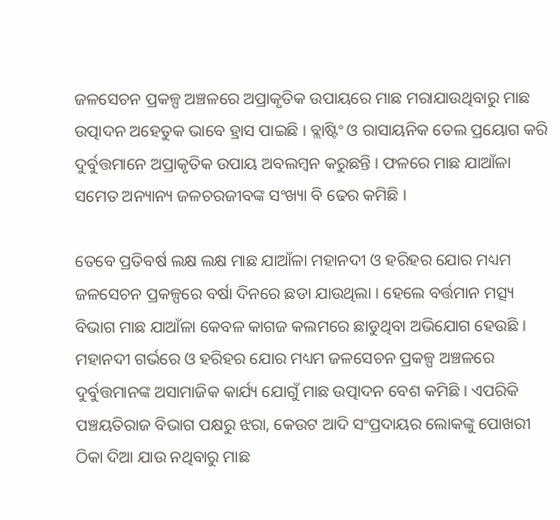ଜଳସେଚନ ପ୍ରକଳ୍ପ ଅଞ୍ଚଳରେ ଅପ୍ରାକୃତିକ ଉପାୟରେ ମାଛ ମରାଯାଉଥିବାରୁ ମାଛ ଉତ୍ପାଦନ ଅହେତୁକ ଭାବେ ହ୍ରାସ ପାଇଛି । ବ୍ଲାଷ୍ଟିଂ ଓ ରାସାୟନିକ ତେଲ ପ୍ରୟୋଗ କରି ଦୁର୍ବୁତ୍ତମାନେ ଅପ୍ରାକୃତିକ ଉପାୟ ଅବଲମ୍ବନ କରୁଛନ୍ତି । ଫଳରେ ମାଛ ଯାଆଁଳା ସମେତ ଅନ୍ୟାନ୍ୟ ଜଳଚରଜୀବଙ୍କ ସଂଖ୍ୟା ବି ଢେର କମିଛି ।

ତେବେ ପ୍ରତିବର୍ଷ ଲକ୍ଷ ଲକ୍ଷ ମାଛ ଯାଆଁଳା ମହାନଦୀ ଓ ହରିହର ଯୋର ମଧ୍ୟମ ଜଳସେଚନ ପ୍ରକଳ୍ପରେ ବର୍ଷା ଦିନରେ ଛଡା ଯାଉଥିଲା । ହେଲେ ବର୍ତ୍ତମାନ ମତ୍ସ୍ୟ ବିଭାଗ ମାଛ ଯାଆଁଳା କେବଳ କାଗଜ କଲମରେ ଛାଡୁଥିବା ଅଭିଯୋଗ ହେଉଛି । ମହାନଦୀ ଗର୍ଭରେ ଓ ହରିହର ଯୋର ମଧ୍ୟମ ଜଳସେଚନ ପ୍ରକଳ୍ପ ଅଞ୍ଚଳରେ ଦୁର୍ବୁତ୍ତମାନଙ୍କ ଅସାମାଜିକ କାର୍ଯ୍ୟ ଯୋଗୁଁ ମାଛ ଉତ୍ପାଦନ ବେଶ କମିଛି । ଏପରିକି ପଞ୍ଚୟତିରାଜ ବିଭାଗ ପକ୍ଷରୁ ଝରା, କେଉଟ ଆଦି ସଂପ୍ରଦାୟର ଲୋକଙ୍କୁ ପୋଖରୀ ଠିକା ଦିଆ ଯାଉ ନଥିବାରୁ ମାଛ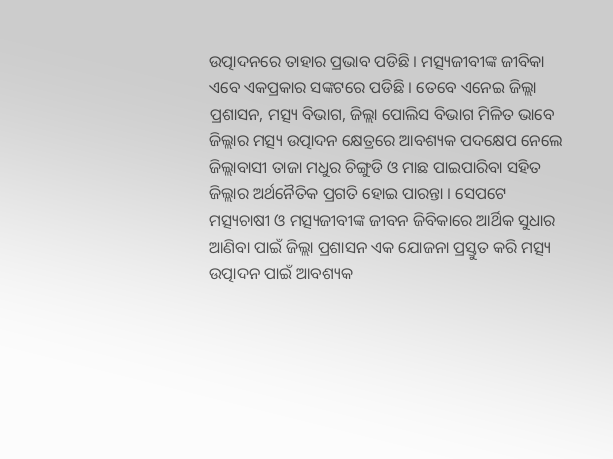ଉତ୍ପାଦନରେ ତାହାର ପ୍ରଭାବ ପଡିଛି । ମତ୍ସ୍ୟଜୀବୀଙ୍କ ଜୀବିକା ଏବେ ଏକପ୍ରକାର ସଙ୍କଟରେ ପଡିଛି । ତେବେ ଏନେଇ ଜିଲ୍ଲା ପ୍ରଶାସନ, ମତ୍ସ୍ୟ ବିଭାଗ, ଜିଲ୍ଲା ପୋଲିସ ବିଭାଗ ମିଳିତ ଭାବେ ଜିଲ୍ଲାର ମତ୍ସ୍ୟ ଉତ୍ପାଦନ କ୍ଷେତ୍ରରେ ଆବଶ୍ୟକ ପଦକ୍ଷେପ ନେଲେ ଜିଲ୍ଲାବାସୀ ତାଜା ମଧୁର ଚିଙ୍ଗୁଡି ଓ ମାଛ ପାଇପାରିବା ସହିତ ଜିଲ୍ଲାର ଅର୍ଥନୈତିକ ପ୍ରଗତି ହୋଇ ପାରନ୍ତା । ସେପଟେ ମତ୍ସ୍ୟଚାଷୀ ଓ ମତ୍ସ୍ୟଜୀବୀଙ୍କ ଜୀବନ ଜିବିକାରେ ଆର୍ଥିକ ସୁଧାର ଆଣିବା ପାଇଁ ଜିଲ୍ଲା ପ୍ରଶାସନ ଏକ ଯୋଜନା ପ୍ରସ୍ତୁତ କରି ମତ୍ସ୍ୟ ଉତ୍ପାଦନ ପାଇଁ ଆବଶ୍ୟକ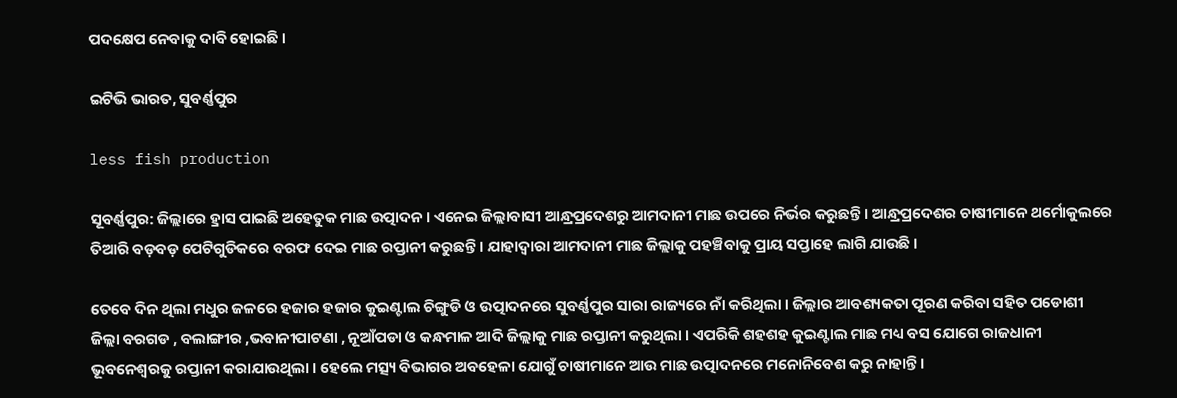ପଦକ୍ଷେପ ନେବାକୁ ଦାବି ହୋଇଛି ।

ଇଟିଭି ଭାରତ, ସୁବର୍ଣ୍ଣପୁର

less fish production

ସୂବର୍ଣ୍ଣପୁର: ଜିଲ୍ଲାରେ ହ୍ରାସ ପାଇଛି ଅହେତୁକ ମାଛ ଉତ୍ପାଦନ । ଏନେଇ ଜିଲ୍ଲାବାସୀ ଆନ୍ଧ୍ରପ୍ରଦେଶରୁ ଆମଦାନୀ ମାଛ ଉପରେ ନିର୍ଭର କରୁଛନ୍ତି । ଆନ୍ଧ୍ରପ୍ରଦେଶର ଚାଷୀମାନେ ଥର୍ମୋକୁଲରେ ତିଆରି ବଡ଼ବଡ଼ ପେଟିଗୁଡିକରେ ବରଫ ଦେଇ ମାଛ ରପ୍ତାନୀ କରୁଛନ୍ତି । ଯାହାଦ୍ବାରା ଆମଦାନୀ ମାଛ ଜିଲ୍ଲାକୁ ପହଞ୍ଚିବାକୁ ପ୍ରାୟ ସପ୍ତାହେ ଲାଗି ଯାଉଛି ।

ତେବେ ଦିନ ଥିଲା ମଧୁର ଜଳରେ ହଜାର ହଜାର କୁଇଣ୍ଟାଲ ଚିଙ୍ଗୁଡି ଓ ଉତ୍ପାଦନରେ ସୁବର୍ଣ୍ଣପୁର ସାରା ରାଜ୍ୟରେ ନାଁ କରିଥିଲା । ଜିଲ୍ଲାର ଆବଶ୍ୟକତା ପୂରଣ କରିବା ସହିତ ପଡୋଶୀ ଜିଲ୍ଲା ବରଗଡ , ବଲାଙ୍ଗୀର ,ଭବାନୀପାଟଣା , ନୂଆଁପଡା ଓ କନ୍ଧମାଳ ଆଦି ଜିଲ୍ଲାକୁ ମାଛ ରପ୍ତାନୀ କରୁଥିଲା । ଏପରିକି ଶହଶହ କୁଇଣ୍ଟାଲ ମାଛ ମଧ୍ୟ ବସ ଯୋଗେ ରାଜଧାନୀ ଭୂବନେଶ୍ବରକୁ ରପ୍ତାନୀ କରାଯାଉଥିଲା । ହେଲେ ମତ୍ସ୍ୟ ବିଭାଗର ଅବହେଳା ଯୋଗୁଁ ଚାଷୀମାନେ ଆଉ ମାଛ ଉତ୍ପାଦନରେ ମନୋନିବେଶ କରୁ ନାହାନ୍ତି ।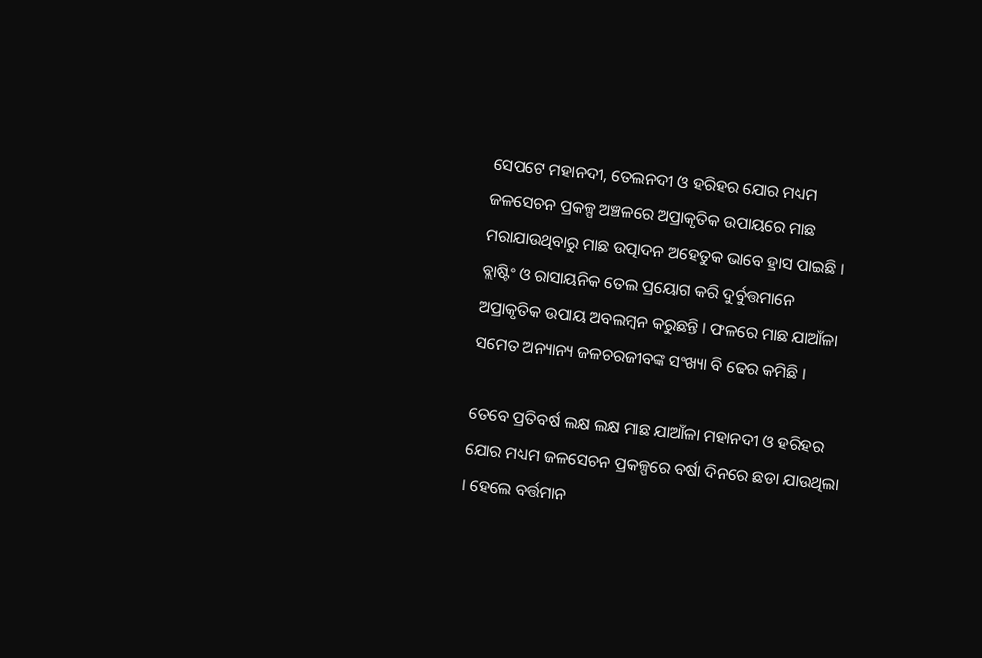ସେପଟେ ମହାନଦୀ, ତେଲନଦୀ ଓ ହରିହର ଯୋର ମଧ୍ୟମ ଜଳସେଚନ ପ୍ରକଳ୍ପ ଅଞ୍ଚଳରେ ଅପ୍ରାକୃତିକ ଉପାୟରେ ମାଛ ମରାଯାଉଥିବାରୁ ମାଛ ଉତ୍ପାଦନ ଅହେତୁକ ଭାବେ ହ୍ରାସ ପାଇଛି । ବ୍ଲାଷ୍ଟିଂ ଓ ରାସାୟନିକ ତେଲ ପ୍ରୟୋଗ କରି ଦୁର୍ବୁତ୍ତମାନେ ଅପ୍ରାକୃତିକ ଉପାୟ ଅବଲମ୍ବନ କରୁଛନ୍ତି । ଫଳରେ ମାଛ ଯାଆଁଳା ସମେତ ଅନ୍ୟାନ୍ୟ ଜଳଚରଜୀବଙ୍କ ସଂଖ୍ୟା ବି ଢେର କମିଛି ।

ତେବେ ପ୍ରତିବର୍ଷ ଲକ୍ଷ ଲକ୍ଷ ମାଛ ଯାଆଁଳା ମହାନଦୀ ଓ ହରିହର ଯୋର ମଧ୍ୟମ ଜଳସେଚନ ପ୍ରକଳ୍ପରେ ବର୍ଷା ଦିନରେ ଛଡା ଯାଉଥିଲା । ହେଲେ ବର୍ତ୍ତମାନ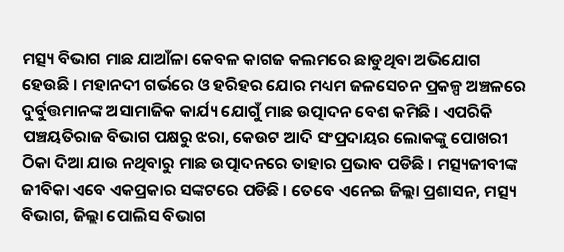ମତ୍ସ୍ୟ ବିଭାଗ ମାଛ ଯାଆଁଳା କେବଳ କାଗଜ କଲମରେ ଛାଡୁଥିବା ଅଭିଯୋଗ ହେଉଛି । ମହାନଦୀ ଗର୍ଭରେ ଓ ହରିହର ଯୋର ମଧ୍ୟମ ଜଳସେଚନ ପ୍ରକଳ୍ପ ଅଞ୍ଚଳରେ ଦୁର୍ବୁତ୍ତମାନଙ୍କ ଅସାମାଜିକ କାର୍ଯ୍ୟ ଯୋଗୁଁ ମାଛ ଉତ୍ପାଦନ ବେଶ କମିଛି । ଏପରିକି ପଞ୍ଚୟତିରାଜ ବିଭାଗ ପକ୍ଷରୁ ଝରା, କେଉଟ ଆଦି ସଂପ୍ରଦାୟର ଲୋକଙ୍କୁ ପୋଖରୀ ଠିକା ଦିଆ ଯାଉ ନଥିବାରୁ ମାଛ ଉତ୍ପାଦନରେ ତାହାର ପ୍ରଭାବ ପଡିଛି । ମତ୍ସ୍ୟଜୀବୀଙ୍କ ଜୀବିକା ଏବେ ଏକପ୍ରକାର ସଙ୍କଟରେ ପଡିଛି । ତେବେ ଏନେଇ ଜିଲ୍ଲା ପ୍ରଶାସନ, ମତ୍ସ୍ୟ ବିଭାଗ, ଜିଲ୍ଲା ପୋଲିସ ବିଭାଗ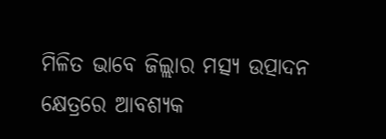ମିଳିତ ଭାବେ ଜିଲ୍ଲାର ମତ୍ସ୍ୟ ଉତ୍ପାଦନ କ୍ଷେତ୍ରରେ ଆବଶ୍ୟକ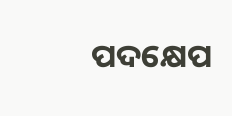ପଦକ୍ଷେପ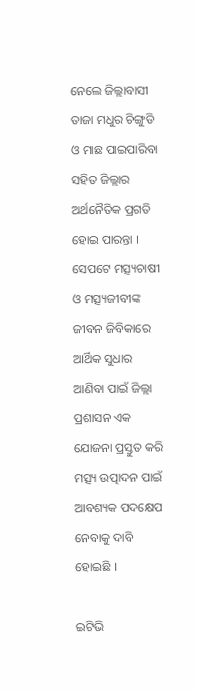ନେଲେ ଜିଲ୍ଲାବାସୀ ତାଜା ମଧୁର ଚିଙ୍ଗୁଡି ଓ ମାଛ ପାଇପାରିବା ସହିତ ଜିଲ୍ଲାର ଅର୍ଥନୈତିକ ପ୍ରଗତି ହୋଇ ପାରନ୍ତା । ସେପଟେ ମତ୍ସ୍ୟଚାଷୀ ଓ ମତ୍ସ୍ୟଜୀବୀଙ୍କ ଜୀବନ ଜିବିକାରେ ଆର୍ଥିକ ସୁଧାର ଆଣିବା ପାଇଁ ଜିଲ୍ଲା ପ୍ରଶାସନ ଏକ ଯୋଜନା ପ୍ରସ୍ତୁତ କରି ମତ୍ସ୍ୟ ଉତ୍ପାଦନ ପାଇଁ ଆବଶ୍ୟକ ପଦକ୍ଷେପ ନେବାକୁ ଦାବି ହୋଇଛି ।

ଇଟିଭି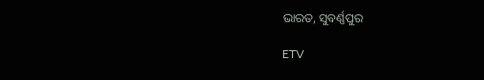ଭାରତ, ସୁବର୍ଣ୍ଣପୁର

ETV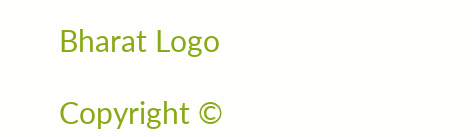Bharat Logo

Copyright ©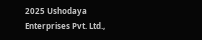2025 Ushodaya Enterprises Pvt. Ltd.,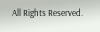All Rights Reserved.